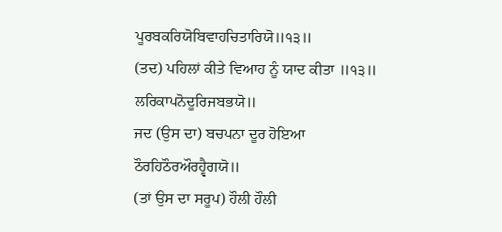ਪੂਰਬਕਰਿਯੋਬਿਵਾਹਚਿਤਾਰਿਯੋ॥੧੩॥
(ਤਦ) ਪਹਿਲਾਂ ਕੀਤੇ ਵਿਆਹ ਨੂੰ ਯਾਦ ਕੀਤਾ ॥੧੩॥
ਲਰਿਕਾਪਨੋਦੂਰਿਜਬਭਯੋ॥
ਜਦ (ਉਸ ਦਾ) ਬਚਪਨਾ ਦੂਰ ਹੋਇਆ
ਠੌਰਹਿਠੌਰਔਰਹ੍ਵੈਗਯੋ॥
(ਤਾਂ ਉਸ ਦਾ ਸਰੂਪ) ਹੌਲੀ ਹੌਲੀ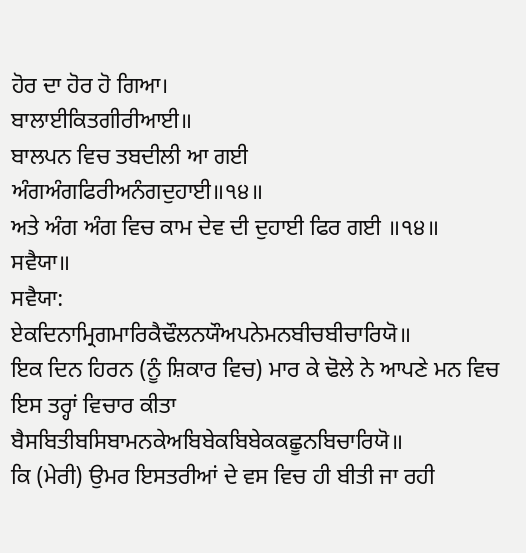ਹੋਰ ਦਾ ਹੋਰ ਹੋ ਗਿਆ।
ਬਾਲਾਈਕਿਤਗੀਰੀਆਈ॥
ਬਾਲਪਨ ਵਿਚ ਤਬਦੀਲੀ ਆ ਗਈ
ਅੰਗਅੰਗਫਿਰੀਅਨੰਗਦੁਹਾਈ॥੧੪॥
ਅਤੇ ਅੰਗ ਅੰਗ ਵਿਚ ਕਾਮ ਦੇਵ ਦੀ ਦੁਹਾਈ ਫਿਰ ਗਈ ॥੧੪॥
ਸਵੈਯਾ॥
ਸਵੈਯਾ:
ਏਕਦਿਨਾਮ੍ਰਿਗਮਾਰਿਕੈਢੌਲਨਯੌਅਪਨੇਮਨਬੀਚਬੀਚਾਰਿਯੋ॥
ਇਕ ਦਿਨ ਹਿਰਨ (ਨੂੰ ਸ਼ਿਕਾਰ ਵਿਚ) ਮਾਰ ਕੇ ਢੋਲੇ ਨੇ ਆਪਣੇ ਮਨ ਵਿਚ ਇਸ ਤਰ੍ਹਾਂ ਵਿਚਾਰ ਕੀਤਾ
ਬੈਸਬਿਤੀਬਸਿਬਾਮਨਕੇਅਬਿਬੇਕਬਿਬੇਕਕਛੂਨਬਿਚਾਰਿਯੋ॥
ਕਿ (ਮੇਰੀ) ਉਮਰ ਇਸਤਰੀਆਂ ਦੇ ਵਸ ਵਿਚ ਹੀ ਬੀਤੀ ਜਾ ਰਹੀ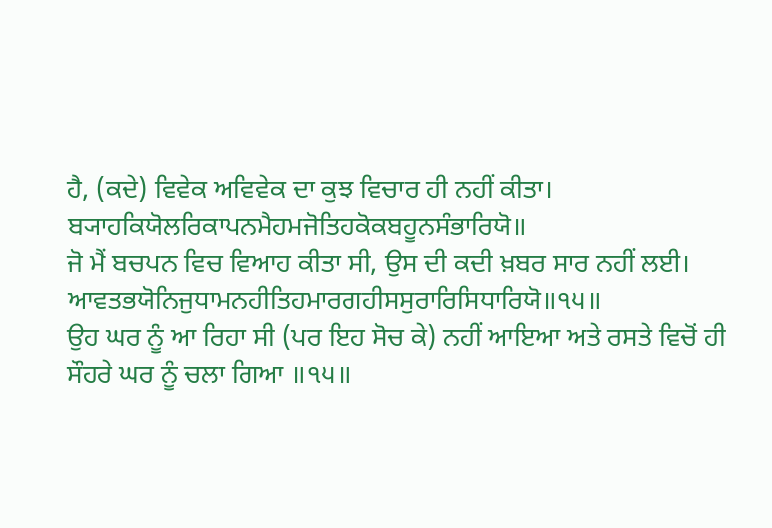ਹੈ, (ਕਦੇ) ਵਿਵੇਕ ਅਵਿਵੇਕ ਦਾ ਕੁਝ ਵਿਚਾਰ ਹੀ ਨਹੀਂ ਕੀਤਾ।
ਬ੍ਯਾਹਕਿਯੋਲਰਿਕਾਪਨਮੈਹਮਜੋਤਿਹਕੋਕਬਹੂਨਸੰਭਾਰਿਯੋ॥
ਜੋ ਮੈਂ ਬਚਪਨ ਵਿਚ ਵਿਆਹ ਕੀਤਾ ਸੀ, ਉਸ ਦੀ ਕਦੀ ਖ਼ਬਰ ਸਾਰ ਨਹੀਂ ਲਈ।
ਆਵਤਭਯੋਨਿਜੁਧਾਮਨਹੀਤਿਹਮਾਰਗਹੀਸਸੁਰਾਰਿਸਿਧਾਰਿਯੋ॥੧੫॥
ਉਹ ਘਰ ਨੂੰ ਆ ਰਿਹਾ ਸੀ (ਪਰ ਇਹ ਸੋਚ ਕੇ) ਨਹੀਂ ਆਇਆ ਅਤੇ ਰਸਤੇ ਵਿਚੋਂ ਹੀ ਸੌਹਰੇ ਘਰ ਨੂੰ ਚਲਾ ਗਿਆ ॥੧੫॥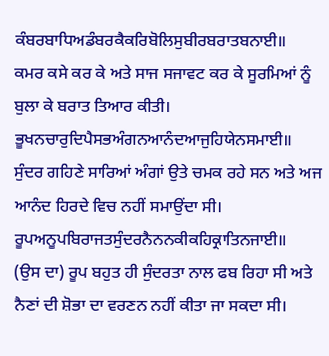ਕੰਬਰਬਾਧਿਅਡੰਬਰਕੈਕਰਿਬੋਲਿਸੁਬੀਰਬਰਾਤਬਨਾਈ॥
ਕਮਰ ਕਸੇ ਕਰ ਕੇ ਅਤੇ ਸਾਜ ਸਜਾਵਟ ਕਰ ਕੇ ਸੂਰਮਿਆਂ ਨੂੰ ਬੁਲਾ ਕੇ ਬਰਾਤ ਤਿਆਰ ਕੀਤੀ।
ਭੂਖਨਚਾਰੁਦਿਪੈਸਭਅੰਗਨਆਨੰਦਆਜੁਹਿਯੇਨਸਮਾਈ॥
ਸੁੰਦਰ ਗਹਿਣੇ ਸਾਰਿਆਂ ਅੰਗਾਂ ਉਤੇ ਚਮਕ ਰਹੇ ਸਨ ਅਤੇ ਅਜ ਆਨੰਦ ਹਿਰਦੇ ਵਿਚ ਨਹੀਂ ਸਮਾਉਂਦਾ ਸੀ।
ਰੂਪਅਨੂਪਬਿਰਾਜਤਸੁੰਦਰਨੈਨਨਕੀਕਹਿਕ੍ਰਾਤਿਨਜਾਈ॥
(ਉਸ ਦਾ) ਰੂਪ ਬਹੁਤ ਹੀ ਸੁੰਦਰਤਾ ਨਾਲ ਫਬ ਰਿਹਾ ਸੀ ਅਤੇ ਨੈਣਾਂ ਦੀ ਸ਼ੋਭਾ ਦਾ ਵਰਣਨ ਨਹੀਂ ਕੀਤਾ ਜਾ ਸਕਦਾ ਸੀ।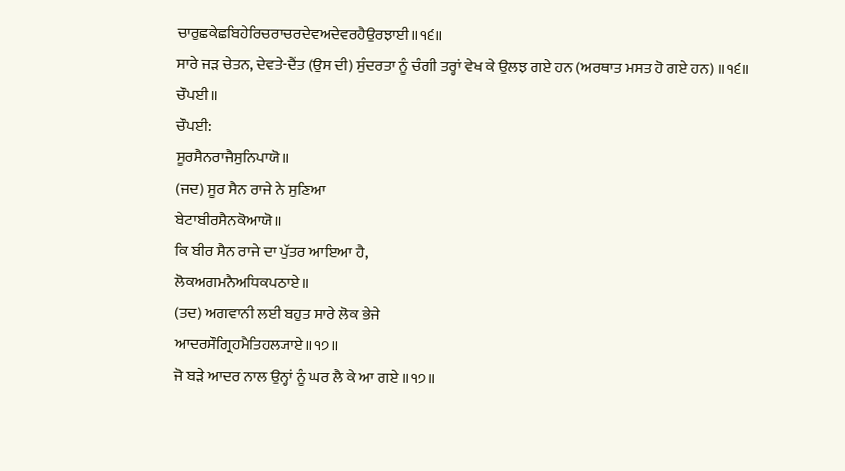ਚਾਰੁਛਕੇਛਬਿਹੇਰਿਚਰਾਚਰਦੇਵਅਦੇਵਰਹੈਉਰਝਾਈ॥੧੬॥
ਸਾਰੇ ਜੜ ਚੇਤਨ, ਦੇਵਤੇ-ਦੈਂਤ (ਉਸ ਦੀ) ਸੁੰਦਰਤਾ ਨੂੰ ਚੰਗੀ ਤਰ੍ਹਾਂ ਵੇਖ ਕੇ ਉਲਝ ਗਏ ਹਨ (ਅਰਥਾਤ ਮਸਤ ਹੋ ਗਏ ਹਨ) ॥੧੬॥
ਚੌਪਈ॥
ਚੌਪਈ:
ਸੂਰਸੈਨਰਾਜੈਸੁਨਿਪਾਯੋ॥
(ਜਦ) ਸੂਰ ਸੈਨ ਰਾਜੇ ਨੇ ਸੁਣਿਆ
ਬੇਟਾਬੀਰਸੈਨਕੋਆਯੋ॥
ਕਿ ਬੀਰ ਸੈਨ ਰਾਜੇ ਦਾ ਪੁੱਤਰ ਆਇਆ ਹੈ,
ਲੋਕਅਗਮਨੈਅਧਿਕਪਠਾਏ॥
(ਤਦ) ਅਗਵਾਨੀ ਲਈ ਬਹੁਤ ਸਾਰੇ ਲੋਕ ਭੇਜੇ
ਆਦਰਸੌਗ੍ਰਿਹਮੈਤਿਹਲ੍ਯਾਏ॥੧੭॥
ਜੋ ਬੜੇ ਆਦਰ ਨਾਲ ਉਨ੍ਹਾਂ ਨੂੰ ਘਰ ਲੈ ਕੇ ਆ ਗਏ ॥੧੭॥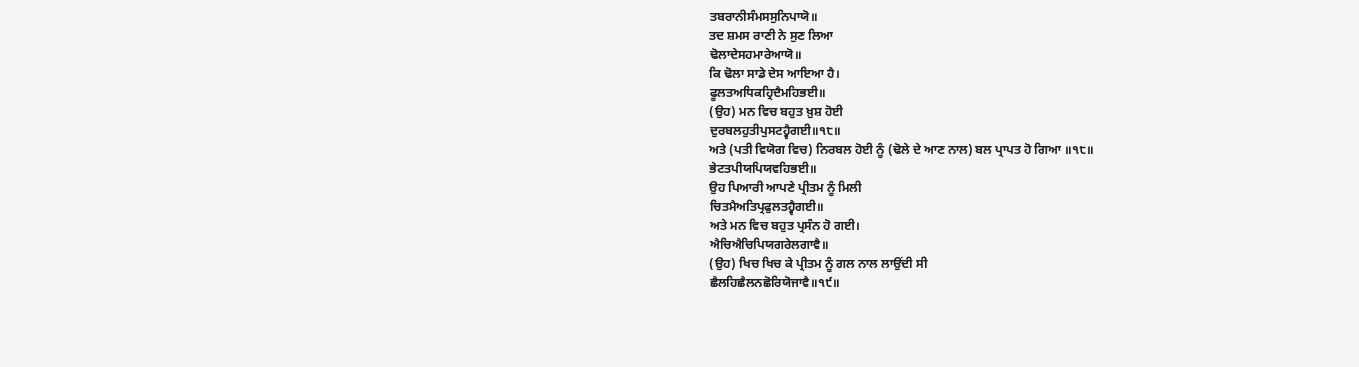ਤਬਰਾਨੀਸੰਮਸਸੁਨਿਪਾਯੋ॥
ਤਦ ਸ਼ਮਸ ਰਾਣੀ ਨੇ ਸੁਣ ਲਿਆ
ਢੋਲਾਦੇਸਹਮਾਰੇਆਯੋ॥
ਕਿ ਢੋਲਾ ਸਾਡੇ ਦੇਸ ਆਇਆ ਹੈ।
ਫੂਲਤਅਧਿਕਹ੍ਰਿਦੈਮਹਿਭਈ॥
(ਉਹ) ਮਨ ਵਿਚ ਬਹੁਤ ਖ਼ੁਸ਼ ਹੋਈ
ਦੁਰਬਲਹੁਤੀਪੁਸਟਹ੍ਵੈਗਈ॥੧੮॥
ਅਤੇ (ਪਤੀ ਵਿਯੋਗ ਵਿਚ) ਨਿਰਬਲ ਹੋਈ ਨੂੰ (ਢੋਲੇ ਦੇ ਆਣ ਨਾਲ) ਬਲ ਪ੍ਰਾਪਤ ਹੋ ਗਿਆ ॥੧੮॥
ਭੇਟਤਪੀਯਪਿਯਵਹਿਭਈ॥
ਉਹ ਪਿਆਰੀ ਆਪਣੇ ਪ੍ਰੀਤਮ ਨੂੰ ਮਿਲੀ
ਚਿਤਮੈਅਤਿਪ੍ਰਫੁਲਤਹ੍ਵੈਗਈ॥
ਅਤੇ ਮਨ ਵਿਚ ਬਹੁਤ ਪ੍ਰਸੰਨ ਹੋ ਗਈ।
ਐਚਿਐਚਿਪਿਯਗਰੇਲਗਾਵੈ॥
(ਉਹ) ਖਿਚ ਖਿਚ ਕੇ ਪ੍ਰੀਤਮ ਨੂੰ ਗਲ ਨਾਲ ਲਾਉਂਦੀ ਸੀ
ਛੈਲਹਿਛੈਲਨਛੋਰਿਯੋਜਾਵੈ॥੧੯॥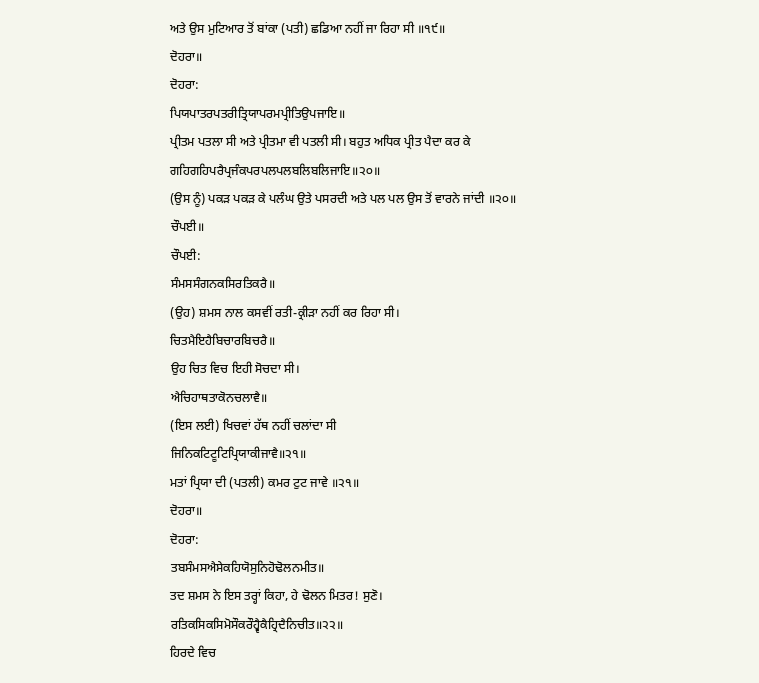ਅਤੇ ਉਸ ਮੁਟਿਆਰ ਤੋਂ ਬਾਂਕਾ (ਪਤੀ) ਛਡਿਆ ਨਹੀਂ ਜਾ ਰਿਹਾ ਸੀ ॥੧੯॥
ਦੋਹਰਾ॥
ਦੋਹਰਾ:
ਪਿਯਪਾਤਰਪਤਰੀਤ੍ਰਿਯਾਪਰਮਪ੍ਰੀਤਿਉਪਜਾਇ॥
ਪ੍ਰੀਤਮ ਪਤਲਾ ਸੀ ਅਤੇ ਪ੍ਰੀਤਮਾ ਵੀ ਪਤਲੀ ਸੀ। ਬਹੁਤ ਅਧਿਕ ਪ੍ਰੀਤ ਪੈਦਾ ਕਰ ਕੇ
ਗਹਿਗਹਿਪਰੈਪ੍ਰਜੰਕਪਰਪਲਪਲਬਲਿਬਲਿਜਾਇ॥੨੦॥
(ਉਸ ਨੂੰ) ਪਕੜ ਪਕੜ ਕੇ ਪਲੰਘ ਉਤੇ ਪਸਰਦੀ ਅਤੇ ਪਲ ਪਲ ਉਸ ਤੋਂ ਵਾਰਨੇ ਜਾਂਦੀ ॥੨੦॥
ਚੌਪਈ॥
ਚੌਪਈ:
ਸੰਮਸਸੰਗਨਕਸਿਰਤਿਕਰੈ॥
(ਉਹ) ਸ਼ਮਸ ਨਾਲ ਕਸਵੀਂ ਰਤੀ-ਕ੍ਰੀੜਾ ਨਹੀਂ ਕਰ ਰਿਹਾ ਸੀ।
ਚਿਤਮੈਇਹੈਬਿਚਾਰਬਿਚਰੈ॥
ਉਹ ਚਿਤ ਵਿਚ ਇਹੀ ਸੋਚਦਾ ਸੀ।
ਐਚਿਹਾਥਤਾਕੋਨਚਲਾਵੈ॥
(ਇਸ ਲਈ) ਖਿਚਵਾਂ ਹੱਥ ਨਹੀਂ ਚਲਾਂਦਾ ਸੀ
ਜਿਨਿਕਟਿਟੂਟਿਪ੍ਰਿਯਾਕੀਜਾਵੈ॥੨੧॥
ਮਤਾਂ ਪ੍ਰਿਯਾ ਦੀ (ਪਤਲੀ) ਕਮਰ ਟੁਟ ਜਾਵੇ ॥੨੧॥
ਦੋਹਰਾ॥
ਦੋਹਰਾ:
ਤਬਸੰਮਸਐਸੇਕਹਿਯੋਸੁਨਿਹੋਢੋਲਨਮੀਤ॥
ਤਦ ਸ਼ਮਸ ਨੇ ਇਸ ਤਰ੍ਹਾਂ ਕਿਹਾ, ਹੇ ਢੋਲਨ ਮਿਤਰ! ਸੁਣੋ।
ਰਤਿਕਸਿਕਸਿਮੋਸੌਕਰੌਹ੍ਵੈਕੈਹ੍ਰਿਦੈਨਿਚੀਤ॥੨੨॥
ਹਿਰਦੇ ਵਿਚ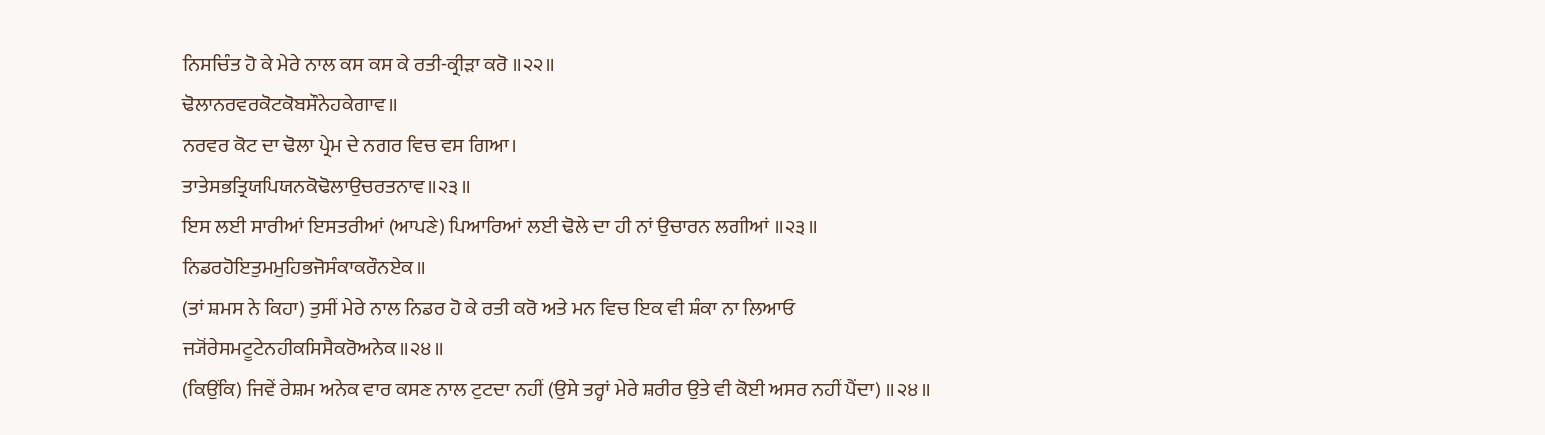ਨਿਸਚਿੰਤ ਹੋ ਕੇ ਮੇਰੇ ਨਾਲ ਕਸ ਕਸ ਕੇ ਰਤੀ-ਕ੍ਰੀੜਾ ਕਰੋ ॥੨੨॥
ਢੋਲਾਨਰਵਰਕੋਟਕੋਬਸੌਨੇਹਕੇਗਾਵ॥
ਨਰਵਰ ਕੋਟ ਦਾ ਢੋਲਾ ਪ੍ਰੇਮ ਦੇ ਨਗਰ ਵਿਚ ਵਸ ਗਿਆ।
ਤਾਤੇਸਭਤ੍ਰਿਯਪਿਯਨਕੋਢੋਲਾਉਚਰਤਨਾਵ॥੨੩॥
ਇਸ ਲਈ ਸਾਰੀਆਂ ਇਸਤਰੀਆਂ (ਆਪਣੇ) ਪਿਆਰਿਆਂ ਲਈ ਢੋਲੇ ਦਾ ਹੀ ਨਾਂ ਉਚਾਰਨ ਲਗੀਆਂ ॥੨੩॥
ਨਿਡਰਹੋਇਤੁਮਮੁਹਿਭਜੋਸੰਕਾਕਰੌਨਏਕ॥
(ਤਾਂ ਸ਼ਮਸ ਨੇ ਕਿਹਾ) ਤੁਸੀਂ ਮੇਰੇ ਨਾਲ ਨਿਡਰ ਹੋ ਕੇ ਰਤੀ ਕਰੋ ਅਤੇ ਮਨ ਵਿਚ ਇਕ ਵੀ ਸ਼ੰਕਾ ਨਾ ਲਿਆਓ
ਜ੍ਯੋਂਰੇਸਮਟੂਟੇਨਹੀਕਸਿਸੈਕਰੋਅਨੇਕ॥੨੪॥
(ਕਿਉਂਕਿ) ਜਿਵੇਂ ਰੇਸ਼ਮ ਅਨੇਕ ਵਾਰ ਕਸਣ ਨਾਲ ਟੁਟਦਾ ਨਹੀਂ (ਉਸੇ ਤਰ੍ਹਾਂ ਮੇਰੇ ਸ਼ਰੀਰ ਉਤੇ ਵੀ ਕੋਈ ਅਸਰ ਨਹੀਂ ਪੈਂਦਾ) ॥੨੪॥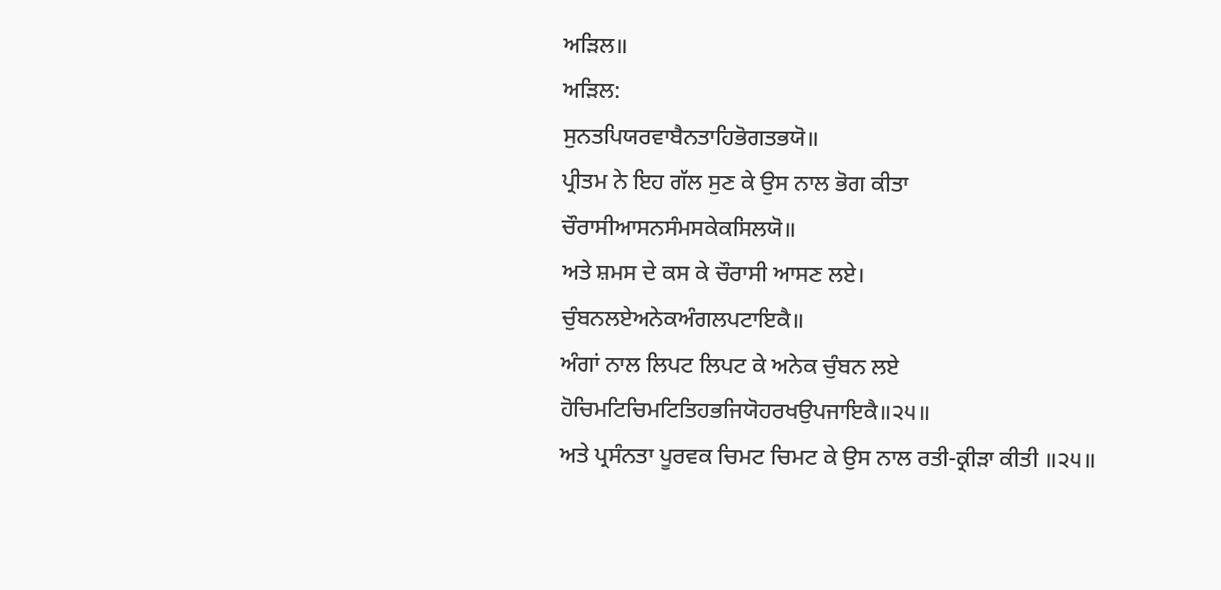ਅੜਿਲ॥
ਅੜਿਲ:
ਸੁਨਤਪਿਯਰਵਾਬੈਨਤਾਹਿਭੋਗਤਭਯੋ॥
ਪ੍ਰੀਤਮ ਨੇ ਇਹ ਗੱਲ ਸੁਣ ਕੇ ਉਸ ਨਾਲ ਭੋਗ ਕੀਤਾ
ਚੌਰਾਸੀਆਸਨਸੰਮਸਕੇਕਸਿਲਯੋ॥
ਅਤੇ ਸ਼ਮਸ ਦੇ ਕਸ ਕੇ ਚੌਰਾਸੀ ਆਸਣ ਲਏ।
ਚੁੰਬਨਲਏਅਨੇਕਅੰਗਲਪਟਾਇਕੈ॥
ਅੰਗਾਂ ਨਾਲ ਲਿਪਟ ਲਿਪਟ ਕੇ ਅਨੇਕ ਚੁੰਬਨ ਲਏ
ਹੋਚਿਮਟਿਚਿਮਟਿਤਿਹਭਜਿਯੋਹਰਖਉਪਜਾਇਕੈ॥੨੫॥
ਅਤੇ ਪ੍ਰਸੰਨਤਾ ਪੂਰਵਕ ਚਿਮਟ ਚਿਮਟ ਕੇ ਉਸ ਨਾਲ ਰਤੀ-ਕ੍ਰੀੜਾ ਕੀਤੀ ॥੨੫॥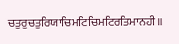ਚਤੁਰੁਚਤੁਰਿਯਾਚਿਮਟਿਚਿਮਟਿਰਤਿਮਾਨਹੀ॥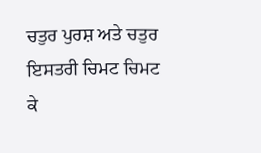ਚਤੁਰ ਪੁਰਸ਼ ਅਤੇ ਚਤੁਰ ਇਸਤਰੀ ਚਿਮਟ ਚਿਮਟ ਕੇ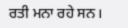ਰਤੀ ਮਨਾ ਰਹੇ ਸਨ।